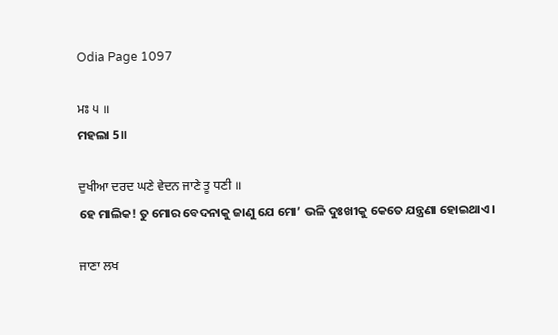Odia Page 1097

ਮਃ ੫ ॥
ମହଲା 5॥

ਦੁਖੀਆ ਦਰਦ ਘਣੇ ਵੇਦਨ ਜਾਣੇ ਤੂ ਧਣੀ ॥
ହେ ମାଲିକ! ତୁ ମୋର ବେଦନାକୁ ଜାଣୁ ଯେ ମୋ’ ଭଳି ଦୁଃଖୀକୁ କେତେ ଯନ୍ତ୍ରଣା ହୋଇଥାଏ।

ਜਾਣਾ ਲਖ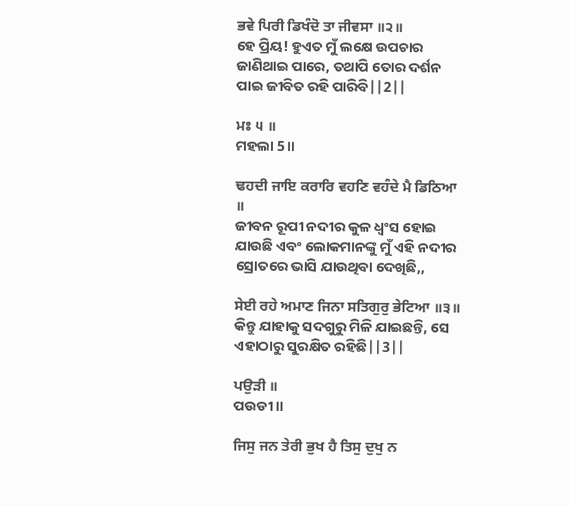ਭਵੇ ਪਿਰੀ ਡਿਖੰਦੋ ਤਾ ਜੀਵਸਾ ॥੨॥
ହେ ପ୍ରିୟ! ହୁଏତ ମୁଁ ଲକ୍ଷେ ଉପଚାର ଜାଣିଥାଇ ପାରେ, ତଥାପି ତୋର ଦର୍ଶନ ପାଇ ଜୀବିତ ରହି ପାରିବି||2||

ਮਃ ੫ ॥
ମହଲା 5॥

ਢਹਦੀ ਜਾਇ ਕਰਾਰਿ ਵਹਣਿ ਵਹੰਦੇ ਮੈ ਡਿਠਿਆ ॥
ଜୀବନ ରୂପୀ ନଦୀର କୁଳ ଧ୍ଵଂସ ହୋଇ ଯାଉଛି ଏବଂ ଲୋକମାନଙ୍କୁ ମୁଁ ଏହି ନଦୀର ସ୍ରୋତରେ ଭାସି ଯାଉଥିବା ଦେଖିଛି,,

ਸੇਈ ਰਹੇ ਅਮਾਣ ਜਿਨਾ ਸਤਿਗੁਰੁ ਭੇਟਿਆ ॥੩॥
କିନ୍ତୁ ଯାହାକୁ ସଦଗୁରୁ ମିଳି ଯାଇଛନ୍ତି, ସେ ଏହାଠାରୁ ସୁରକ୍ଷିତ ରହିଛି||3||

ਪਉੜੀ ॥
ପଉଡୀ॥

ਜਿਸੁ ਜਨ ਤੇਰੀ ਭੁਖ ਹੈ ਤਿਸੁ ਦੁਖੁ ਨ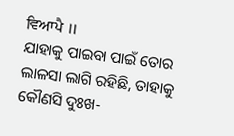ਵਿਆਪੈ ॥
ଯାହାକୁ ପାଇବା ପାଇଁ ତୋର ଲାଳସା ଲାଗି ରହିଛି, ତାହାକୁ କୌଣସି ଦୁଃଖ-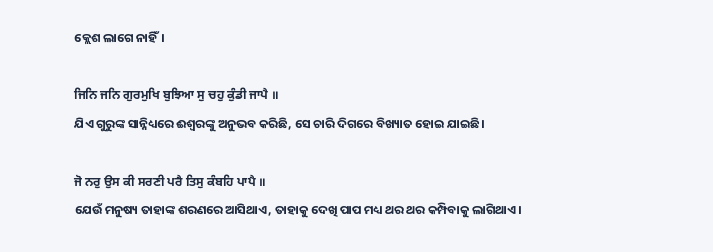କ୍ଲେଶ ଲାଗେ ନାହିଁ।

ਜਿਨਿ ਜਨਿ ਗੁਰਮੁਖਿ ਬੁਝਿਆ ਸੁ ਚਹੁ ਕੁੰਡੀ ਜਾਪੈ ॥
ଯିଏ ଗୁରୁଙ୍କ ସାନ୍ନିଧ୍ୟରେ ଈଶ୍ଵରଙ୍କୁ ଅନୁଭବ କରିଛି, ସେ ଚାରି ଦିଗରେ ବିଖ୍ୟାତ ହୋଇ ଯାଇଛି।

ਜੋ ਨਰੁ ਉਸ ਕੀ ਸਰਣੀ ਪਰੈ ਤਿਸੁ ਕੰਬਹਿ ਪਾਪੈ ॥
ଯେଉଁ ମନୁଷ୍ୟ ତାହାଙ୍କ ଶରଣରେ ଆସିଥାଏ, ତାହାକୁ ଦେଖି ପାପ ମଧ୍ୟ ଥର ଥର କମ୍ପିବାକୁ ଲାଗିଥାଏ।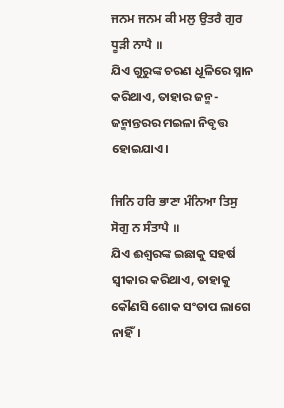ਜਨਮ ਜਨਮ ਕੀ ਮਲੁ ਉਤਰੈ ਗੁਰ ਧੂੜੀ ਨਾਪੈ ॥
ଯିଏ ଗୁରୁଙ୍କ ଚରଣ ଧୂଳିରେ ସ୍ନାନ କରିଥାଏ, ତାହାର ଜନ୍ମ-ଜନ୍ମାନ୍ତରର ମଇଳା ନିବୃତ୍ତ ହୋଇଯାଏ।

ਜਿਨਿ ਹਰਿ ਭਾਣਾ ਮੰਨਿਆ ਤਿਸੁ ਸੋਗੁ ਨ ਸੰਤਾਪੈ ॥
ଯିଏ ଈଶ୍ଵରଙ୍କ ଇଛାକୁ ସହର୍ଷ ସ୍ଵୀକାର କରିଥାଏ, ତାହାକୁ କୌଣସି ଶୋକ ସଂତାପ ଲାଗେ ନାହିଁ।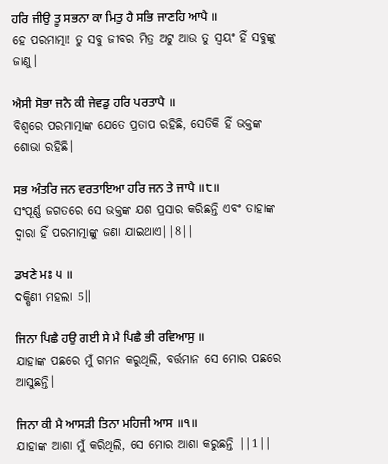ਹਰਿ ਜੀਉ ਤੂ ਸਭਨਾ ਕਾ ਮਿਤੁ ਹੈ ਸਭਿ ਜਾਣਹਿ ਆਪੈ ॥
ହେ ପରମାତ୍ମା! ତୁ ସବୁ ଜୀବର ମିତ୍ର ଅଟୁ ଆଉ ତୁ ସ୍ଵୟଂ ହିଁ ସବୁଙ୍କୁ ଜାଣୁ।

ਐਸੀ ਸੋਭਾ ਜਨੈ ਕੀ ਜੇਵਡੁ ਹਰਿ ਪਰਤਾਪੈ ॥
ବିଶ୍ଵରେ ପରମାତ୍ମାଙ୍କ ଯେତେ ପ୍ରତାପ ରହିଛି, ସେତିକି ହିଁ ଭକ୍ତଙ୍କ ଶୋଭା ରହିଛି।

ਸਭ ਅੰਤਰਿ ਜਨ ਵਰਤਾਇਆ ਹਰਿ ਜਨ ਤੇ ਜਾਪੈ ॥੮॥
ସଂପୂର୍ଣ୍ଣ ଜଗତରେ ସେ ଭକ୍ତଙ୍କ ଯଶ ପ୍ରସାର କରିଛନ୍ତି ଏବଂ ତାହାଙ୍କ ଦ୍ଵାରା ହିଁ ପରମାତ୍ମାଙ୍କୁ ଜଣା ଯାଇଥାଏ||8||

ਡਖਣੇ ਮਃ ੫ ॥
ଦକ୍ଷିଣୀ ମହଲା 5॥

ਜਿਨਾ ਪਿਛੈ ਹਉ ਗਈ ਸੇ ਮੈ ਪਿਛੈ ਭੀ ਰਵਿਆਸੁ ॥
ଯାହାଙ୍କ ପଛରେ ମୁଁ ଗମନ କରୁଥିଲି, ବର୍ତ୍ତମାନ ସେ ମୋର ପଛରେ ଆସୁଛନ୍ତି।

ਜਿਨਾ ਕੀ ਮੈ ਆਸੜੀ ਤਿਨਾ ਮਹਿਜੀ ਆਸ ॥੧॥
ଯାହାଙ୍କ ଆଶା ମୁଁ କରିଥିଲି, ସେ ମୋର ଆଶା କରୁଛନ୍ତି ||1||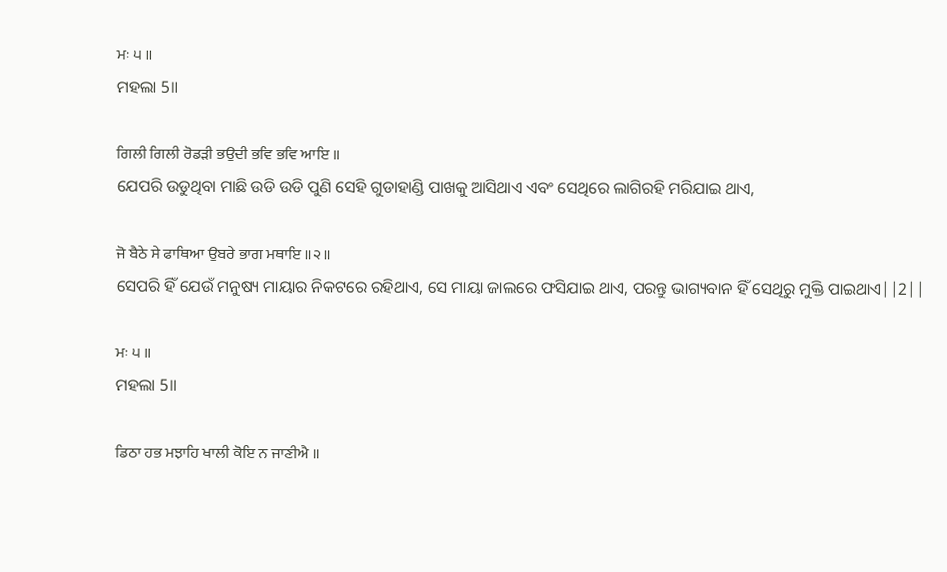ਮਃ ੫ ॥
ମହଲା 5॥

ਗਿਲੀ ਗਿਲੀ ਰੋਡੜੀ ਭਉਦੀ ਭਵਿ ਭਵਿ ਆਇ ॥
ଯେପରି ଉଡୁଥିବା ମାଛି ଉଡି ଉଡି ପୁଣି ସେହି ଗୁଡାହାଣ୍ଡି ପାଖକୁ ଆସିଥାଏ ଏବଂ ସେଥିରେ ଲାଗିରହି ମରିଯାଇ ଥାଏ,

ਜੋ ਬੈਠੇ ਸੇ ਫਾਥਿਆ ਉਬਰੇ ਭਾਗ ਮਥਾਇ ॥੨॥
ସେପରି ହିଁ ଯେଉଁ ମନୁଷ୍ୟ ମାୟାର ନିକଟରେ ରହିଥାଏ, ସେ ମାୟା ଜାଲରେ ଫସିଯାଇ ଥାଏ, ପରନ୍ତୁ ଭାଗ୍ୟବାନ ହିଁ ସେଥିରୁ ମୁକ୍ତି ପାଇଥାଏ||2||

ਮਃ ੫ ॥
ମହଲା 5॥

ਡਿਠਾ ਹਭ ਮਝਾਹਿ ਖਾਲੀ ਕੋਇ ਨ ਜਾਣੀਐ ॥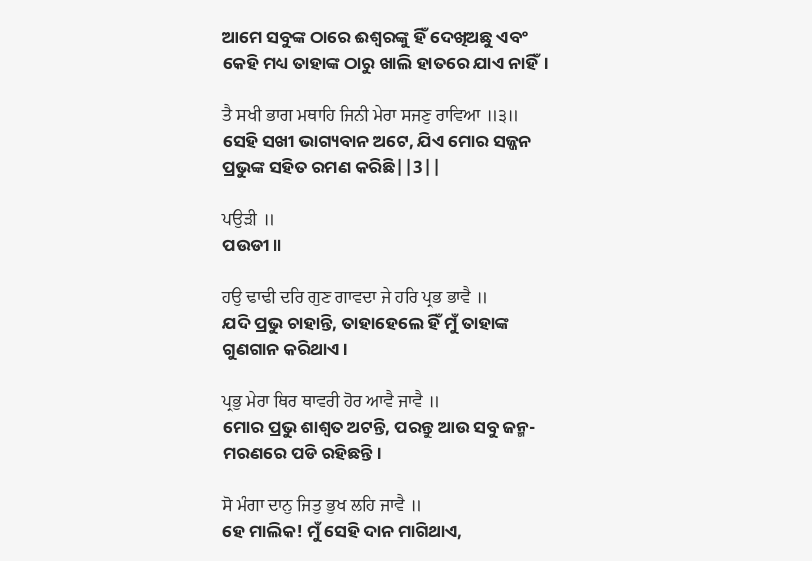ଆମେ ସବୁଙ୍କ ଠାରେ ଈଶ୍ଵରଙ୍କୁ ହିଁ ଦେଖିଅଛୁ ଏବଂ କେହି ମଧ୍ୟ ତାହାଙ୍କ ଠାରୁ ଖାଲି ହାତରେ ଯାଏ ନାହିଁ।

ਤੈ ਸਖੀ ਭਾਗ ਮਥਾਹਿ ਜਿਨੀ ਮੇਰਾ ਸਜਣੁ ਰਾਵਿਆ ॥੩॥
ସେହି ସଖୀ ଭାଗ୍ୟବାନ ଅଟେ, ଯିଏ ମୋର ସଜ୍ଜନ ପ୍ରଭୁଙ୍କ ସହିତ ରମଣ କରିଛି||3||

ਪਉੜੀ ॥
ପଉଡୀ॥

ਹਉ ਢਾਢੀ ਦਰਿ ਗੁਣ ਗਾਵਦਾ ਜੇ ਹਰਿ ਪ੍ਰਭ ਭਾਵੈ ॥
ଯଦି ପ୍ରଭୁ ଚାହାନ୍ତି, ତାହାହେଲେ ହିଁ ମୁଁ ତାହାଙ୍କ ଗୁଣଗାନ କରିଥାଏ।

ਪ੍ਰਭੁ ਮੇਰਾ ਥਿਰ ਥਾਵਰੀ ਹੋਰ ਆਵੈ ਜਾਵੈ ॥
ମୋର ପ୍ରଭୁ ଶାଶ୍ଵତ ଅଟନ୍ତି, ପରନ୍ତୁ ଆଉ ସବୁ ଜନ୍ମ-ମରଣରେ ପଡି ରହିଛନ୍ତି।

ਸੋ ਮੰਗਾ ਦਾਨੁ ਜਿਤੁ ਭੁਖ ਲਹਿ ਜਾਵੈ ॥
ହେ ମାଲିକ! ମୁଁ ସେହି ଦାନ ମାଗିଥାଏ,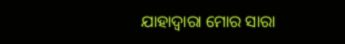ଯାହାଦ୍ୱାରା ମୋର ସାରା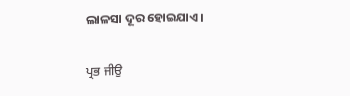ଲାଳସା ଦୂର ହୋଇଯାଏ।

ਪ੍ਰਭ ਜੀਉ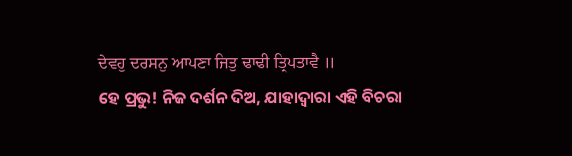ਦੇਵਹੁ ਦਰਸਨੁ ਆਪਣਾ ਜਿਤੁ ਢਾਢੀ ਤ੍ਰਿਪਤਾਵੈ ॥
ହେ ପ୍ରଭୁ! ନିଜ ଦର୍ଶନ ଦିଅ, ଯାହାଦ୍ୱାରା ଏହି ବିଚରା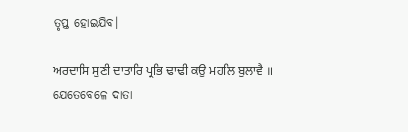ତୃପ୍ତ ହୋଇଯିବ।

ਅਰਦਾਸਿ ਸੁਣੀ ਦਾਤਾਰਿ ਪ੍ਰਭਿ ਢਾਢੀ ਕਉ ਮਹਲਿ ਬੁਲਾਵੈ ॥
ଯେତେବେଳେ ଦାତା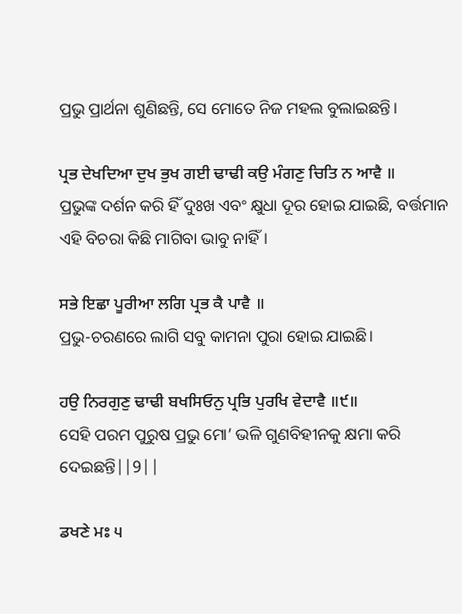ପ୍ରଭୁ ପ୍ରାର୍ଥନା ଶୁଣିଛନ୍ତି, ସେ ମୋତେ ନିଜ ମହଲ ବୁଲାଇଛନ୍ତି।

ਪ੍ਰਭ ਦੇਖਦਿਆ ਦੁਖ ਭੁਖ ਗਈ ਢਾਢੀ ਕਉ ਮੰਗਣੁ ਚਿਤਿ ਨ ਆਵੈ ॥
ପ୍ରଭୁଙ୍କ ଦର୍ଶନ କରି ହିଁ ଦୁଃଖ ଏବଂ କ୍ଷୁଧା ଦୂର ହୋଇ ଯାଇଛି, ବର୍ତ୍ତମାନ ଏହି ବିଚରା କିଛି ମାଗିବା ଭାବୁ ନାହିଁ।

ਸਭੇ ਇਛਾ ਪੂਰੀਆ ਲਗਿ ਪ੍ਰਭ ਕੈ ਪਾਵੈ ॥
ପ୍ରଭୁ-ଚରଣରେ ଲାଗି ସବୁ କାମନା ପୁରା ହୋଇ ଯାଇଛି।

ਹਉ ਨਿਰਗੁਣੁ ਢਾਢੀ ਬਖਸਿਓਨੁ ਪ੍ਰਭਿ ਪੁਰਖਿ ਵੇਦਾਵੈ ॥੯॥
ସେହି ପରମ ପୁରୁଷ ପ୍ରଭୁ ମୋ’ ଭଳି ଗୁଣବିହୀନକୁ କ୍ଷମା କରି ଦେଇଛନ୍ତି||9||

ਡਖਣੇ ਮਃ ੫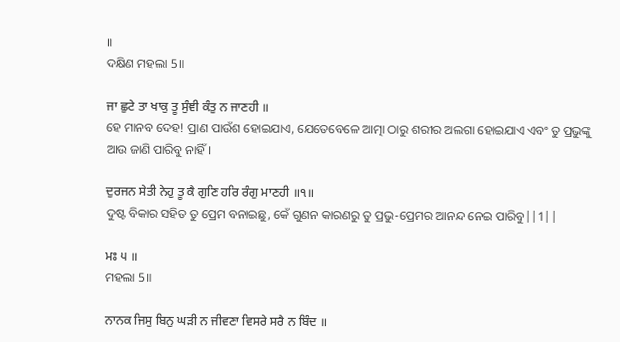॥
ଦକ୍ଷିଣ ମହଲା 5॥

ਜਾ ਛੁਟੇ ਤਾ ਖਾਕੁ ਤੂ ਸੁੰਞੀ ਕੰਤੁ ਨ ਜਾਣਹੀ ॥
ହେ ମାନବ ଦେହ! ପ୍ରାଣ ପାଉଁଶ ହୋଇଯାଏ, ଯେତେବେଳେ ଆତ୍ମା ଠାରୁ ଶରୀର ଅଲଗା ହୋଇଯାଏ ଏବଂ ତୁ ପ୍ରଭୁଙ୍କୁ ଆଉ ଜାଣି ପାରିବୁ ନାହିଁ।

ਦੁਰਜਨ ਸੇਤੀ ਨੇਹੁ ਤੂ ਕੈ ਗੁਣਿ ਹਰਿ ਰੰਗੁ ਮਾਣਹੀ ॥੧॥
ଦୁଷ୍ଟ ବିକାର ସହିତ ତୁ ପ୍ରେମ ବନାଇଛୁ, କେଁ ଗୁଣନ କାରଣରୁ ତୁ ପ୍ରଭୁ-ପ୍ରେମର ଆନନ୍ଦ ନେଇ ପାରିବୁ||1||

ਮਃ ੫ ॥
ମହଲା 5॥

ਨਾਨਕ ਜਿਸੁ ਬਿਨੁ ਘੜੀ ਨ ਜੀਵਣਾ ਵਿਸਰੇ ਸਰੈ ਨ ਬਿੰਦ ॥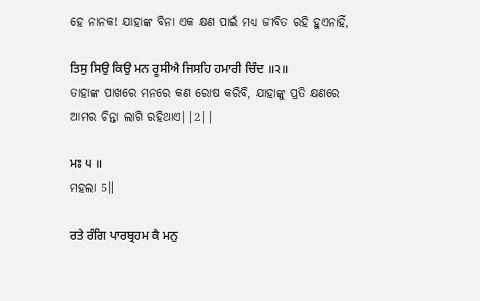ହେ ନାନକ! ଯାହାଙ୍କ ବିନା ଏକ କ୍ଷଣ ପାଇଁ ମଧ୍ୟ ଜୀବିତ ରହି ହୁଏନାହିଁ,

ਤਿਸੁ ਸਿਉ ਕਿਉ ਮਨ ਰੂਸੀਐ ਜਿਸਹਿ ਹਮਾਰੀ ਚਿੰਦ ॥੨॥
ତାହାଙ୍କ ପାଖରେ ମନରେ କଣ ରୋଷ କରିବି, ଯାହାଙ୍କୁ ପ୍ରତି କ୍ଷଣରେ ଆମର ଚିନ୍ତା ଲାଗି ରହିଥାଏ||2||

ਮਃ ੫ ॥
ମହଲା 5॥

ਰਤੇ ਰੰਗਿ ਪਾਰਬ੍ਰਹਮ ਕੈ ਮਨੁ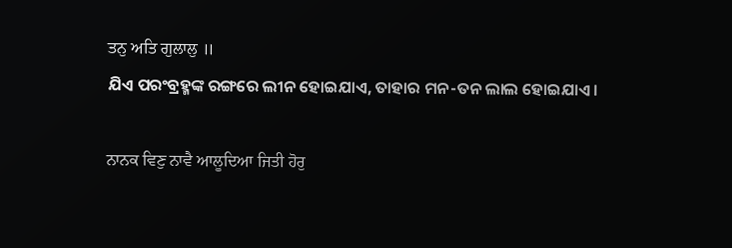ਤਨੁ ਅਤਿ ਗੁਲਾਲੁ ॥
ଯିଏ ପରଂବ୍ରହ୍ମଙ୍କ ରଙ୍ଗରେ ଲୀନ ହୋଇଯାଏ, ତାହାର ମନ-ତନ ଲାଲ ହୋଇଯାଏ।

ਨਾਨਕ ਵਿਣੁ ਨਾਵੈ ਆਲੂਦਿਆ ਜਿਤੀ ਹੋਰੁ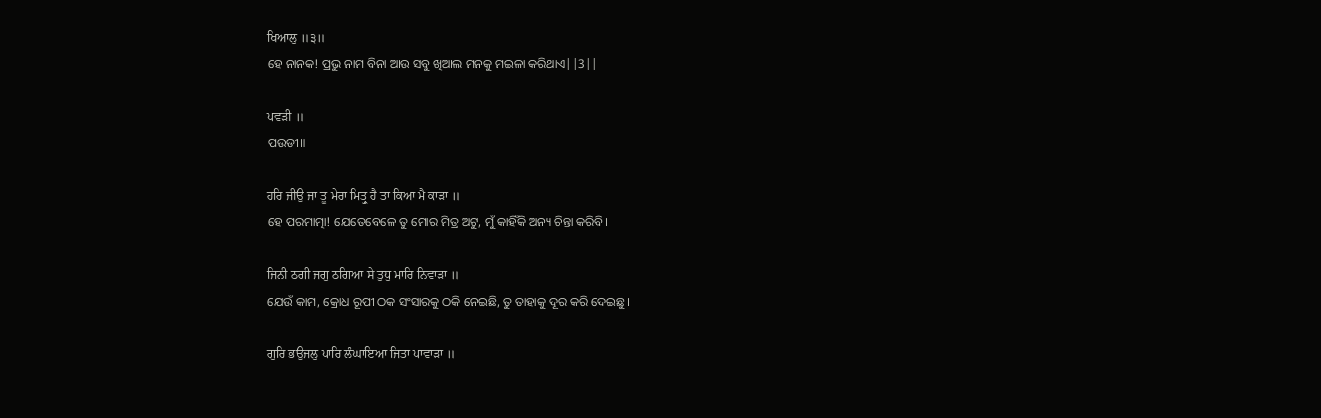ਖਿਆਲੁ ॥੩॥
ହେ ନାନକ! ପ୍ରଭୁ ନାମ ବିନା ଆଉ ସବୁ ଖିଆଲ ମନକୁ ମଇଳା କରିଥାଏ||3||

ਪਵੜੀ ॥
ପଉଡୀ॥

ਹਰਿ ਜੀਉ ਜਾ ਤੂ ਮੇਰਾ ਮਿਤ੍ਰੁ ਹੈ ਤਾ ਕਿਆ ਮੈ ਕਾੜਾ ॥
ହେ ପରମାତ୍ମା! ଯେତେବେଳେ ତୁ ମୋର ମିତ୍ର ଅଟୁ, ମୁଁ କାହିଁକି ଅନ୍ୟ ଚିନ୍ତା କରିବି।

ਜਿਨੀ ਠਗੀ ਜਗੁ ਠਗਿਆ ਸੇ ਤੁਧੁ ਮਾਰਿ ਨਿਵਾੜਾ ॥
ଯେଉଁ କାମ, କ୍ରୋଧ ରୂପୀ ଠକ ସଂସାରକୁ ଠକି ନେଇଛି, ତୁ ତାହାକୁ ଦୂର କରି ଦେଇଛୁ।

ਗੁਰਿ ਭਉਜਲੁ ਪਾਰਿ ਲੰਘਾਇਆ ਜਿਤਾ ਪਾਵਾੜਾ ॥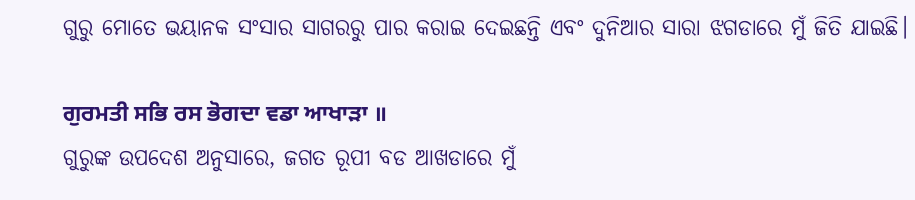ଗୁରୁ ମୋତେ ଭୟାନକ ସଂସାର ସାଗରରୁ ପାର କରାଇ ଦେଇଛନ୍ତି ଏବଂ ଦୁନିଆର ସାରା ଝଗଡାରେ ମୁଁ ଜିତି ଯାଇଛି।

ਗੁਰਮਤੀ ਸਭਿ ਰਸ ਭੋਗਦਾ ਵਡਾ ਆਖਾੜਾ ॥
ଗୁରୁଙ୍କ ଉପଦେଶ ଅନୁସାରେ, ଜଗତ ରୂପୀ ବଡ ଆଖଡାରେ ମୁଁ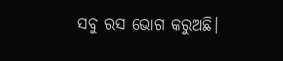ସବୁ ରସ ଭୋଗ କରୁଅଛି।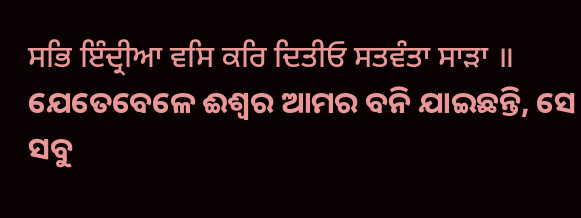ਸਭਿ ਇੰਦ੍ਰੀਆ ਵਸਿ ਕਰਿ ਦਿਤੀਓ ਸਤਵੰਤਾ ਸਾੜਾ ॥
ଯେତେବେଳେ ଈଶ୍ଵର ଆମର ବନି ଯାଇଛନ୍ତି, ସେ ସବୁ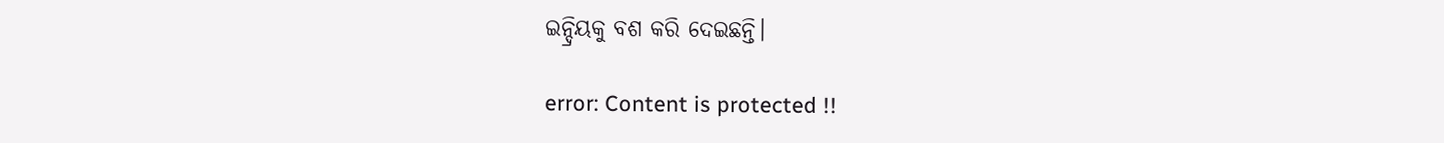ଇନ୍ଦ୍ରିୟକୁ ବଶ କରି ଦେଇଛନ୍ତି।

error: Content is protected !!